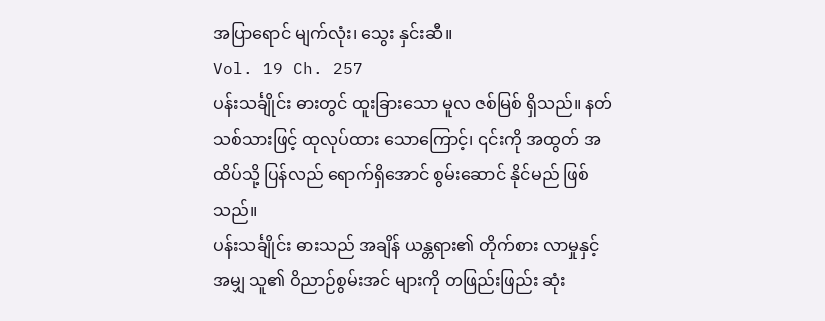အပြာရောင် မျက်လုံး၊ သွေး နှင်းဆီ။
Vol. 19 Ch. 257
ပန်းသင်္ချိုင်း ဓားတွင် ထူးခြားသော မူလ ဇစ်မြစ် ရှိသည်။ နတ် သစ်သားဖြင့် ထုလုပ်ထား သောကြောင့်၊ ၎င်းကို အထွတ် အထိပ်သို့ ပြန်လည် ရောက်ရှိအောင် စွမ်းဆောင် နိုင်မည် ဖြစ်သည်။
ပန်းသင်္ချိုင်း ဓားသည် အချိန် ယန္တရား၏ တိုက်စား လာမှုနှင့် အမျှ သူ၏ ဝိညာဉ်စွမ်းအင် များကို တဖြည်းဖြည်း ဆုံး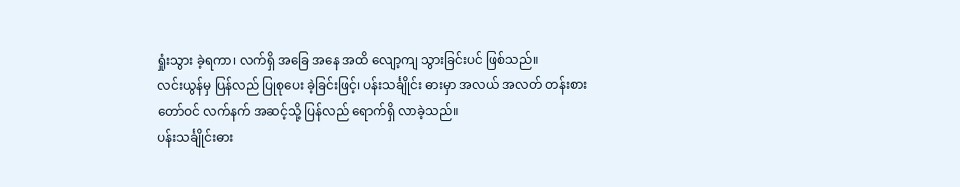ရှုံးသွား ခဲ့ရကာ၊ လက်ရှိ အခြေ အနေ အထိ လျော့ကျ သွားခြင်းပင် ဖြစ်သည်။
လင်းယွန်မှ ပြန်လည် ပြုစုပေး ခဲ့ခြင်းဖြင့်၊ ပန်းသင်္ချိုင်း ဓားမှာ အလယ် အလတ် တန်းစား တော်ဝင် လက်နက် အဆင့်သို့ ပြန်လည် ရောက်ရှိ လာခဲ့သည်။
ပန်းသင်္ချိုင်းဓား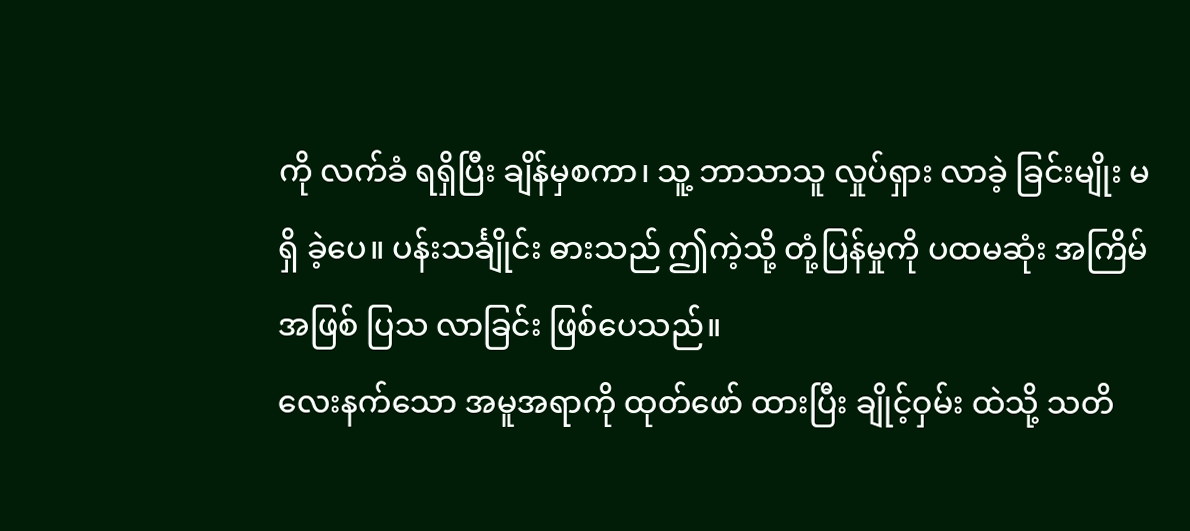ကို လက်ခံ ရရှိပြီး ချိန်မှစကာ၊ သူ့ ဘာသာသူ လှုပ်ရှား လာခဲ့ ခြင်းမျိုး မရှိ ခဲ့ပေ။ ပန်းသင်္ချိုင်း ဓားသည် ဤကဲ့သို့ တုံ့ပြန်မှုကို ပထမဆုံး အကြိမ် အဖြစ် ပြသ လာခြင်း ဖြစ်ပေသည်။
လေးနက်သော အမူအရာကို ထုတ်ဖော် ထားပြီး ချိုင့်ဝှမ်း ထဲသို့ သတိ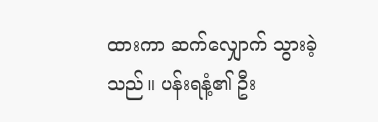ထားကာ ဆက်လျှောက် သွားခဲ့သည်။ ပန်းရနံ့၏ ဦး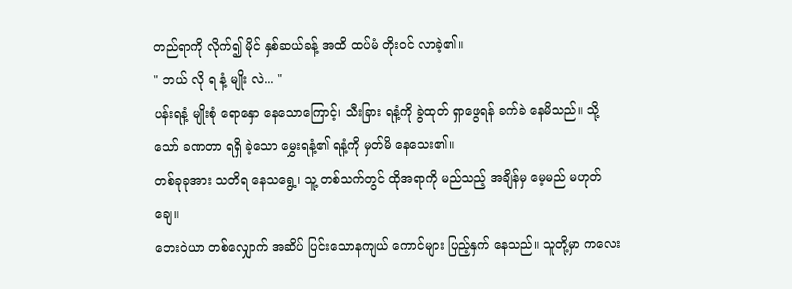တည်ရာကို လိုက်၍ မိုင် နှစ်ဆယ်ခန့် အထိ ထပ်မံ တိုးဝင် လာခဲ့၏။
" ဘယ် လို ရ နံ့ မျိုး လဲ... "
ပန်းရနံ့ မျိုးစုံ ရောနှော နေသောကြောင့်၊ သီးခြား ရနံ့ကို ခွဲထုတ် ရှာဖွေရန် ခက်ခဲ နေမိသည်။ သို့သော် ခဏတာ ရရှိ ခဲ့သော မွှေးရနံ့၏ ရနံ့ကို မှတ်မိ နေသေး၏။
တစ်ခုခုအား သတိရ နေသရွေ့၊ သူ့ တစ်သက်တွင် ထိုအရာကို မည်သည့် အချိန်မှ မေ့မည် မဟုတ်ချေ။
ဘေးဝဲယာ တစ်လျှောက် အဆိပ် ပြင်းသောနကျယ် ကောင်များ ပြည့်နှက် နေသည်။ သူတို့မှာ ကလေး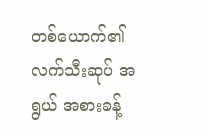တစ်ယောက်၏ လက်သီးဆုပ် အရွယ် အစားခန့်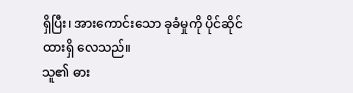ရှိပြီး၊ အားကောင်းသော ခုခံမှုကို ပိုင်ဆိုင် ထားရှိ လေသည်။
သူ၏ ဓား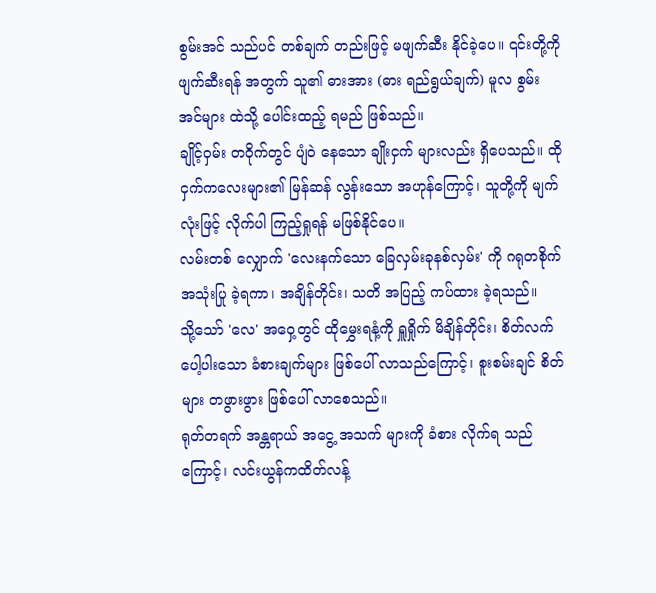စွမ်းအင် သည်ပင် တစ်ချက် တည်းဖြင့် မဖျက်ဆီး နိုင်ခဲ့ပေ။ ၎င်းတို့ကို ဖျက်ဆီးရန် အတွက် သူ၏ ဓားအား (ဓား ရည်ရွယ်ချက်) မူလ စွမ်းအင်များ ထဲသို့ ပေါင်းထည့် ရမည် ဖြစ်သည်။
ချိုင့်ဝှမ်း တဝိုက်တွင် ပျံဝဲ နေသော ချိုးငှက် များလည်း ရှိပေသည်။ ထိုငှက်ကလေးများ၏ မြန်ဆန် လွန်းသော အဟုန်ကြောင့်၊ သူတို့ကို မျက်လုံးဖြင့် လိုက်ပါ ကြည့်ရှုရန် မဖြစ်နိုင်ပေ။
လမ်းတစ် လျှောက် 'လေးနက်သော ခြေလှမ်းခုနစ်လှမ်း' ကို ဂရုတစိုက် အသုံးပြု ခဲ့ရကာ၊ အချိန်တိုင်း၊ သတိ အပြည့် ကပ်ထား ခဲ့ရသည်။
သို့သော် 'လေ' အဝှေ့တွင် ထိုမွှေးရနံ့ကို ရှူရှိုက် မိချိန်တိုင်း၊ စိတ်လက် ပေါ့ပါးသော ခံစားချက်များ ဖြစ်ပေါ် လာသည်ကြောင့်၊ စူးစမ်းချင် စိတ်များ တဖွားဖွား ဖြစ်ပေါ် လာစေသည်။
ရုတ်တရက် အန္တရာယ် အငွေ့ အသက် များကို ခံစား လိုက်ရ သည်ကြောင့်၊ လင်းယွန်ကထိတ်လန့်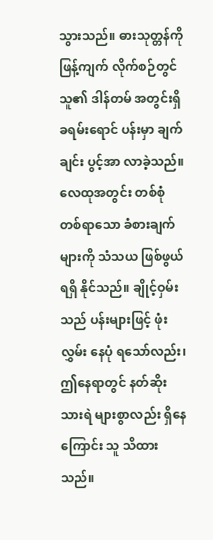သွားသည်။ ဓားသုတ္တန်ကို ဖြန့်ကျက် လိုက်စဉ်တွင် သူ၏ ဒါန်တမ် အတွင်းရှိ ခရမ်းရောင် ပန်းမှာ ချက်ချင်း ပွင့်အာ လာခဲ့သည်။
လေထုအတွင်း တစ်စုံ တစ်ရာသော ခံစားချက် များကို သံသယ ဖြစ်ဖွယ် ရရှိ နိုင်သည်။ ချိုင့်ဝှမ်းသည် ပန်းများဖြင့် ဖုံးလွှမ်း နေပုံ ရသော်လည်း၊ ဤနေရာတွင် နတ်ဆိုး သားရဲ များစွာလည်း ရှိနေကြောင်း သူ သိထားသည်။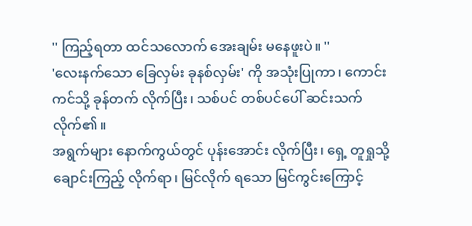'' ကြည့်ရတာ ထင်သလောက် အေးချမ်း မနေဖူးပဲ။ ''
'လေးနက်သော ခြေလှမ်း ခုနစ်လှမ်း' ကို အသုံးပြုကာ၊ ကောင်းကင်သို့ ခုန်တက် လိုက်ပြီး၊ သစ်ပင် တစ်ပင်ပေါ် ဆင်းသက် လိုက်၏။
အရွက်များ နောက်ကွယ်တွင် ပုန်းအောင်း လိုက်ပြီး၊ ရှေ့ တူရှုသို့ ချောင်းကြည့် လိုက်ရာ၊ မြင်လိုက် ရသော မြင်ကွင်းကြောင့်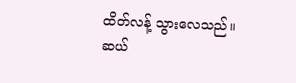ထိတ်လန့် သွားလေသည်။
ဆယ်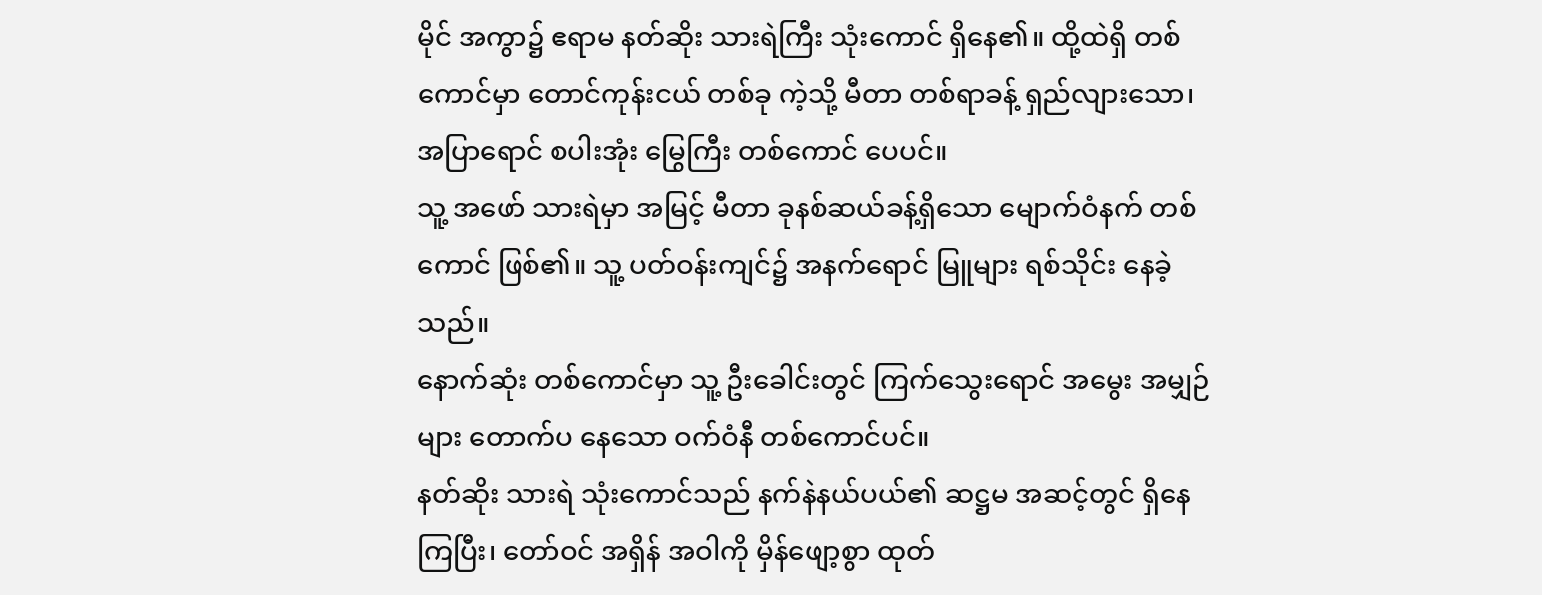မိုင် အကွာ၌ ဧရာမ နတ်ဆိုး သားရဲကြီး သုံးကောင် ရှိနေ၏။ ထို့ထဲရှိ တစ်ကောင်မှာ တောင်ကုန်းငယ် တစ်ခု ကဲ့သို့ မီတာ တစ်ရာခန့် ရှည်လျားသော၊ အပြာရောင် စပါးအုံး မြွေကြီး တစ်ကောင် ပေပင်။
သူ့ အဖော် သားရဲမှာ အမြင့် မီတာ ခုနစ်ဆယ်ခန့်ရှိသော မျောက်ဝံနက် တစ်ကောင် ဖြစ်၏။ သူ့ ပတ်ဝန်းကျင်၌ အနက်ရောင် မြူများ ရစ်သိုင်း နေခဲ့သည်။
နောက်ဆုံး တစ်ကောင်မှာ သူ့ ဦးခေါင်းတွင် ကြက်သွေးရောင် အမွေး အမျှဉ်များ တောက်ပ နေသော ဝက်ဝံနီ တစ်ကောင်ပင်။
နတ်ဆိုး သားရဲ သုံးကောင်သည် နက်နဲနယ်ပယ်၏ ဆဋ္ဌမ အဆင့်တွင် ရှိနေ ကြပြီး၊ တော်ဝင် အရှိန် အဝါကို မှိန်ဖျော့စွာ ထုတ်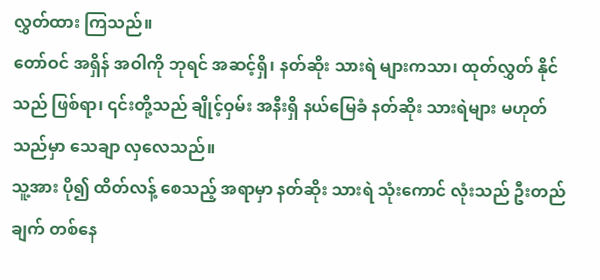လွှတ်ထား ကြသည်။
တော်ဝင် အရှိန် အဝါကို ဘုရင် အဆင့်ရှိ၊ နတ်ဆိုး သားရဲ များကသာ၊ ထုတ်လွှတ် နိုင်သည် ဖြစ်ရာ၊ ၎င်းတို့သည် ချိုင့်ဝှမ်း အနီးရှိ နယ်မြေခံ နတ်ဆိုး သားရဲများ မဟုတ် သည်မှာ သေချာ လှလေသည်။
သူ့အား ပို၍ ထိတ်လန့် စေသည့် အရာမှာ နတ်ဆိုး သားရဲ သုံးကောင် လုံးသည် ဦးတည်ချက် တစ်နေ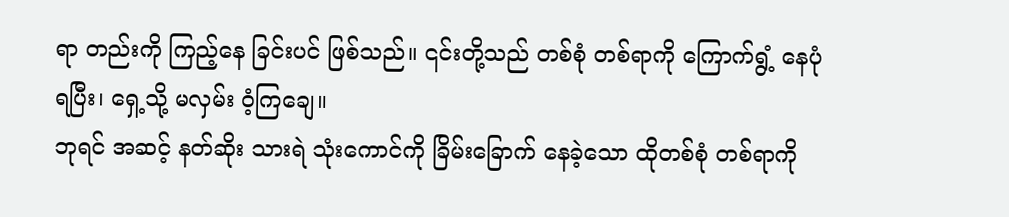ရာ တည်းကို ကြည့်နေ ခြင်းပင် ဖြစ်သည်။ ၎င်းတို့သည် တစ်စုံ တစ်ရာကို ကြောက်ရွံ့ နေပုံရပြီး၊ ရှေ့သို့ မလှမ်း ဝံ့ကြချေ။
ဘုရင် အဆင့် နတ်ဆိုး သားရဲ သုံးကောင်ကို ခြိမ်းခြောက် နေခဲ့သော ထိုတစ်စုံ တစ်ရာကို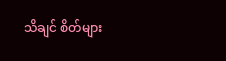သိချင် စိတ်များ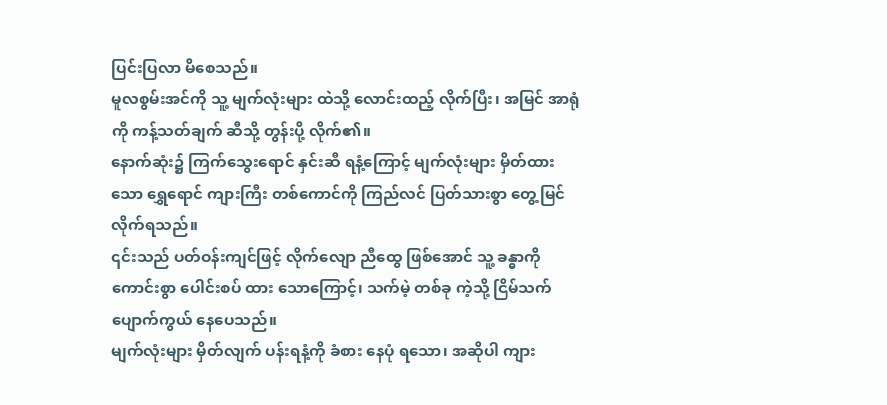ပြင်းပြလာ မိစေသည်။
မူလစွမ်းအင်ကို သူ့ မျက်လုံးများ ထဲသို့ လောင်းထည့် လိုက်ပြီး၊ အမြင် အာရုံကို ကန့်သတ်ချက် ဆီသို့ တွန်းပို့ လိုက်၏။
နောက်ဆုံး၌ ကြက်သွေးရောင် နှင်းဆီ ရနံ့ကြောင့် မျက်လုံးများ မှိတ်ထားသော ရွှေရောင် ကျားကြီး တစ်ကောင်ကို ကြည်လင် ပြတ်သားစွာ တွေ့မြင် လိုက်ရသည်။
၎င်းသည် ပတ်ဝန်းကျင်ဖြင့် လိုက်လျော ညီထွေ ဖြစ်အောင် သူ့ ခန္ဓာကို ကောင်းစွာ ပေါင်းစပ် ထား သောကြောင့်၊ သက်မဲ့ တစ်ခု ကဲ့သို့ ငြိမ်သက် ပျောက်ကွယ် နေပေသည်။
မျက်လုံးများ မှိတ်လျက် ပန်းရနံ့ကို ခံစား နေပုံ ရသော၊ အဆိုပါ ကျား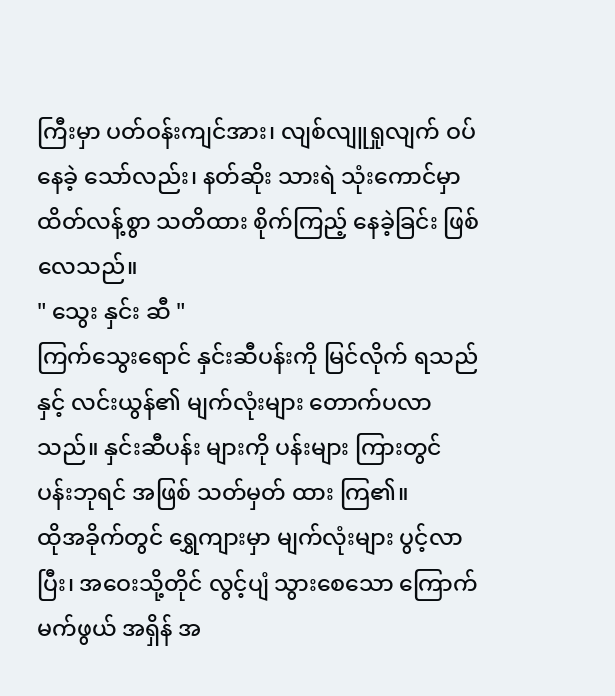ကြီးမှာ ပတ်ဝန်းကျင်အား၊ လျစ်လျူရှုလျက် ဝပ်နေခဲ့ သော်လည်း၊ နတ်ဆိုး သားရဲ သုံးကောင်မှာ ထိတ်လန့်စွာ သတိထား စိုက်ကြည့် နေခဲ့ခြင်း ဖြစ်လေသည်။
" သွေး နှင်း ဆီ "
ကြက်သွေးရောင် နှင်းဆီပန်းကို မြင်လိုက် ရသည်နှင့် လင်းယွန်၏ မျက်လုံးများ တောက်ပလာသည်။ နှင်းဆီပန်း များကို ပန်းများ ကြားတွင် ပန်းဘုရင် အဖြစ် သတ်မှတ် ထား ကြ၏။
ထိုအခိုက်တွင် ရွှေကျားမှာ မျက်လုံးများ ပွင့်လာပြီး၊ အဝေးသို့တိုင် လွင့်ပျံ သွားစေသော ကြောက်မက်ဖွယ် အရှိန် အ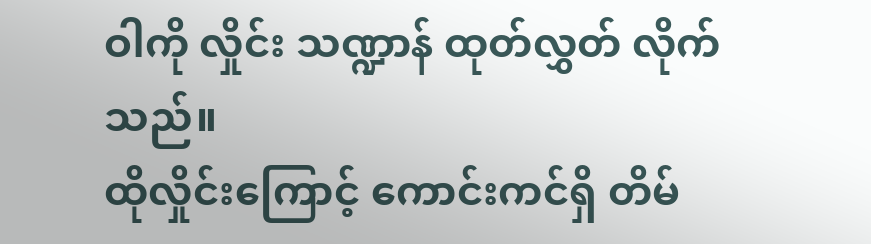ဝါကို လှိုင်း သဏ္ဍာန် ထုတ်လွှတ် လိုက်သည်။
ထိုလှိုင်းကြောင့် ကောင်းကင်ရှိ တိမ်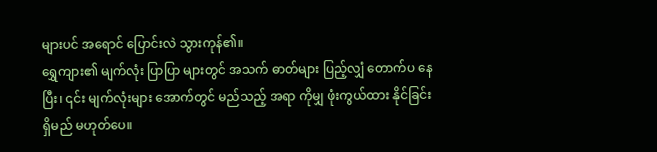များပင် အရောင် ပြောင်းလဲ သွားကုန်၏။
ရွှေကျား၏ မျက်လုံး ပြာပြာ များတွင် အသက် ဓာတ်များ ပြည့်လျှံ တောက်ပ နေပြီး၊ ၎င်း မျက်လုံးများ အောက်တွင် မည်သည့် အရာ ကိုမျှ ဖုံးကွယ်ထား နိုင်ခြင်း ရှိမည် မဟုတ်ပေ။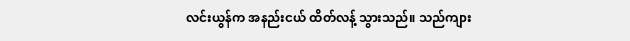လင်းယွန်က အနည်းငယ် ထိတ်လန့် သွားသည်။ သည်ကျား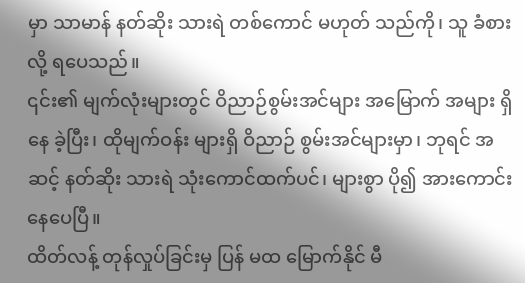မှာ သာမာန် နတ်ဆိုး သားရဲ တစ်ကောင် မဟုတ် သည်ကို၊ သူ ခံစားလို့ ရပေသည်။
၎င်း၏ မျက်လုံးများတွင် ဝိညာဉ်စွမ်းအင်များ အမြောက် အများ ရှိနေ ခဲ့ပြီး၊ ထိုမျက်ဝန်း များရှိ ဝိညာဉ် စွမ်းအင်များမှာ၊ ဘုရင် အဆင့် နတ်ဆိုး သားရဲ သုံးကောင်ထက်ပင်၊ များစွာ ပို၍ အားကောင်း နေပေပြီ။
ထိတ်လန့် တုန်လှုပ်ခြင်းမှ ပြန် မထ မြောက်နိုင် မီ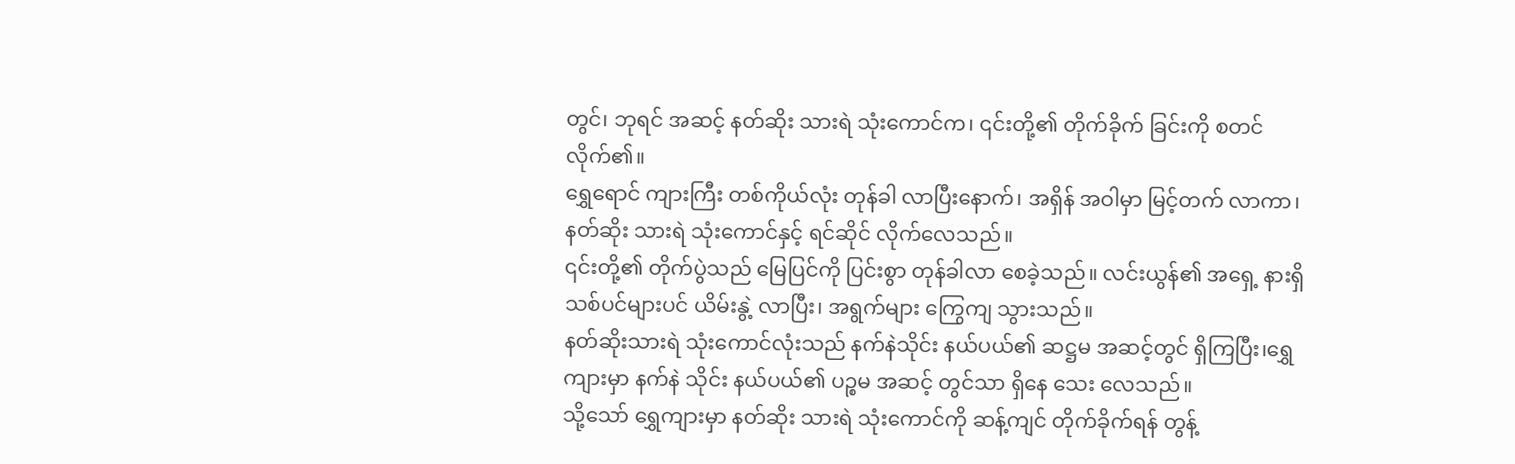တွင်၊ ဘုရင် အဆင့် နတ်ဆိုး သားရဲ သုံးကောင်က၊ ၎င်းတို့၏ တိုက်ခိုက် ခြင်းကို စတင် လိုက်၏။
ရွှေရောင် ကျားကြီး တစ်ကိုယ်လုံး တုန်ခါ လာပြီးနောက်၊ အရှိန် အဝါမှာ မြင့်တက် လာကာ၊ နတ်ဆိုး သားရဲ သုံးကောင်နှင့် ရင်ဆိုင် လိုက်လေသည်။
၎င်းတို့၏ တိုက်ပွဲသည် မြေပြင်ကို ပြင်းစွာ တုန်ခါလာ စေခဲ့သည်။ လင်းယွန်၏ အရှေ့ နားရှိ သစ်ပင်များပင် ယိမ်းနွဲ့ လာပြီး၊ အရွက်များ ကြွေကျ သွားသည်။
နတ်ဆိုးသားရဲ သုံးကောင်လုံးသည် နက်နဲသိုင်း နယ်ပယ်၏ ဆဋ္ဌမ အဆင့်တွင် ရှိကြပြီး၊ရွှေကျားမှာ နက်နဲ သိုင်း နယ်ပယ်၏ ပဉ္စမ အဆင့် တွင်သာ ရှိနေ သေး လေသည်။
သို့သော် ရွှေကျားမှာ နတ်ဆိုး သားရဲ သုံးကောင်ကို ဆန့်ကျင် တိုက်ခိုက်ရန် တွန့်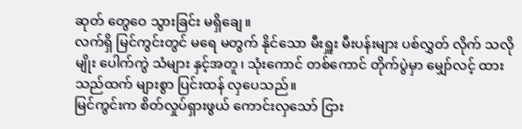ဆုတ် တွေဝေ သွားခြင်း မရှိချေ။
လက်ရှိ မြင်ကွင်းတွင် မရေ မတွက် နိုင်သော မီးရှူး မီးပန်းများ ပစ်လွှတ် လိုက် သလိုမျိုး ပေါက်ကွဲ သံများ နှင့်အတူ၊ သုံးကောင် တစ်ကောင် တိုက်ပွဲမှာ မျှော်လင့် ထားသည်ထက် များစွာ ပြင်းထန် လှပေသည်။
မြင်ကွင်းက စိတ်လှုပ်ရှားဖွယ် ကောင်းလှသော် ငြား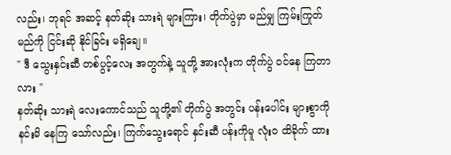လည်း၊ ဘုရင် အဆင့် နတ်ဆိုး သားရဲ များကြား၊ တိုက်ပွဲမှာ မည်မျှ ကြမ်းကြုတ် မည်ကို ငြင်းဆို နိုင်ခြင်း မရှိချေ။
" ဒီ သွေးနှင်းဆီ တစ်ပွင့်လေး အတွက်နဲ့ သူတို့ အားလုံးက တိုက်ပွဲ ဝင်နေ ကြတာလား "
နတ်ဆိုး သားရဲ လေးကောင်သည် သူတို့၏ တိုက်ပွဲ အတွင်း ပန်းပေါင်း များစွာကို နင်းမိ နေကြ သော်လည်း၊ ကြက်သွေးရောင် နှင်းဆီ ပန်းကိုမူ လုံးဝ ထိခိုက် ထား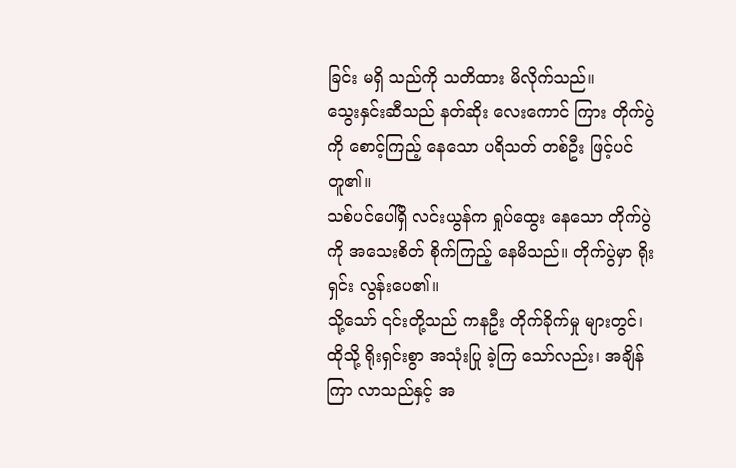ခြင်း မရှိ သည်ကို သတိထား မိလိုက်သည်။
သွေးနှင်းဆီသည် နတ်ဆိုး လေးကောင် ကြား တိုက်ပွဲကို စောင့်ကြည့် နေသော ပရိသတ် တစ်ဦး ဖြင့်ပင် တူ၏။
သစ်ပင်ပေါ်ရှိ လင်းယွန်က ရှုပ်ထွေး နေသော တိုက်ပွဲကို အသေးစိတ် စိုက်ကြည့် နေမိသည်။ တိုက်ပွဲမှာ ရိုးရှင်း လွန်းပေ၏။
သို့သော် ၎င်းတို့သည် ကနဦး တိုက်ခိုက်မှု များတွင်၊ ထိုသို့ ရိုးရှင်းစွာ အသုံးပြု ခဲ့ကြ သော်လည်း၊ အချိန်ကြာ လာသည်နှင့် အ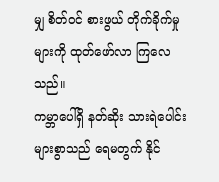မျှ စိတ်ဝင် စားဖွယ် တိုက်ခိုက်မှု များကို ထုတ်ဖော်လာ ကြလေသည်။
ကမ္ဘာပေါ်ရှိ နတ်ဆိုး သားရဲပေါင်း များစွာသည် ရေမတွက် နိုင်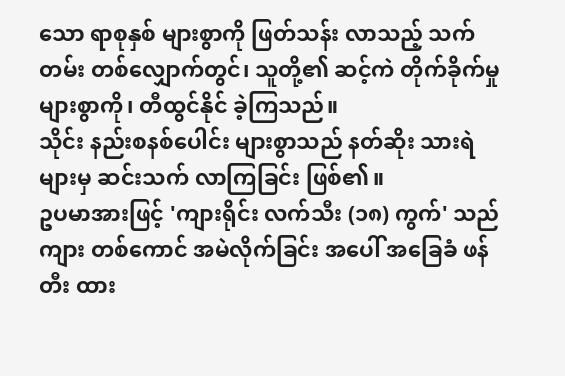သော ရာစုနှစ် များစွာကို ဖြတ်သန်း လာသည့် သက်တမ်း တစ်လျှောက်တွင်၊ သူတို့၏ ဆင့်ကဲ တိုက်ခိုက်မှု များစွာကို၊ တီထွင်နိုင် ခဲ့ကြသည်။
သိုင်း နည်းစနစ်ပေါင်း များစွာသည် နတ်ဆိုး သားရဲ များမှ ဆင်းသက် လာကြခြင်း ဖြစ်၏။
ဥပမာအားဖြင့် 'ကျားရိုင်း လက်သီး (၁၈) ကွက်' သည် ကျား တစ်ကောင် အမဲလိုက်ခြင်း အပေါ် အခြေခံ ဖန်တီး ထား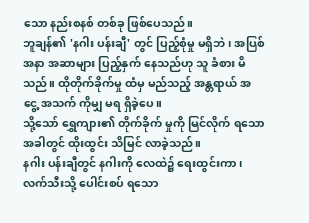သော နည်းစနစ် တစ်ခု ဖြစ်ပေသည်။
ဘူချန်၏ 'နဂါး ပန်းချီ' တွင် ပြည့်စုံမှု မရှိဘဲ၊ အပြစ် အနာ အဆာများ ပြည့်နှက် နေသည်ဟု သူ ခံစား မိသည်။ ထိုတိုက်ခိုက်မှု ထံမှ မည်သည့် အန္တရာယ် အငွေ့ အသက် ကိုမျှ မရ ရှိခဲ့ပေ။
သို့သော် ရွှေကျား၏ တိုက်ခိုက် မှုကို မြင်လိုက် ရသော အခါတွင် ထိုးထွင်း သိမြင် လာခဲ့သည်။
နဂါး ပန်းချီတွင် နဂါးကို လေထဲ၌ ရေးထွင်းကာ၊ လက်သီးသို့ ပေါင်းစပ် ရသော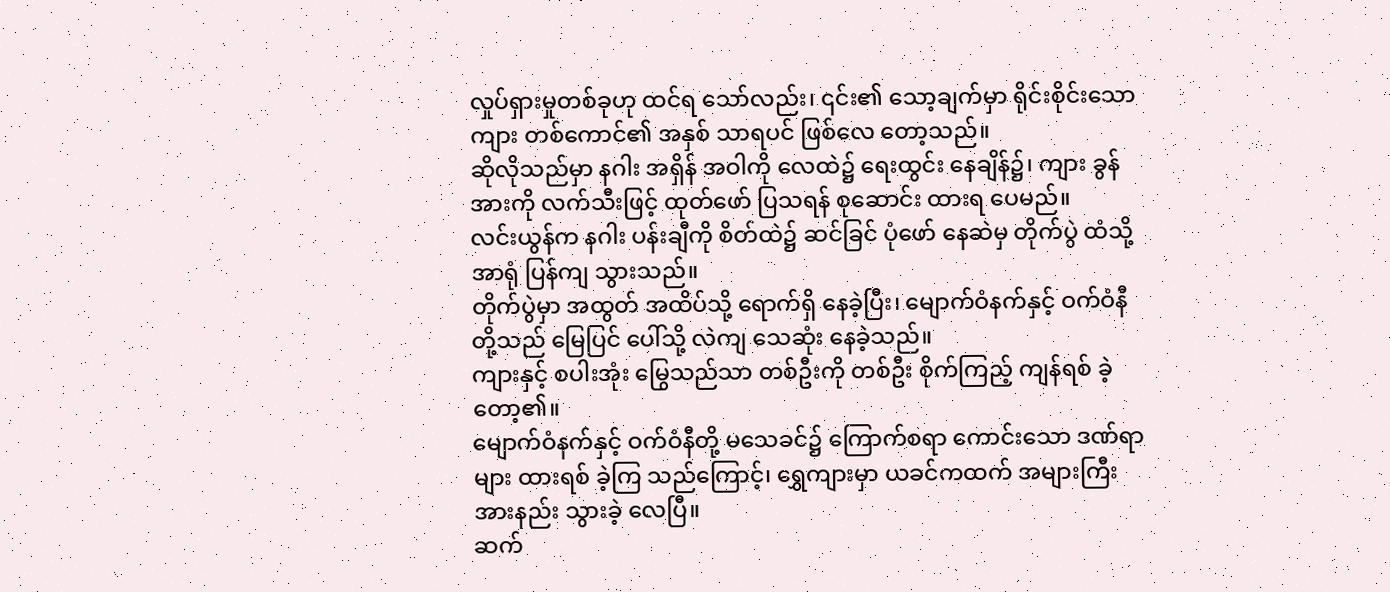လှုပ်ရှားမှုတစ်ခုဟု ထင်ရ သော်လည်း၊ ၎င်း၏ သော့ချက်မှာ ရိုင်းစိုင်းသော ကျား တစ်ကောင်၏ အနှစ် သာရပင် ဖြစ်လေ တော့သည်။
ဆိုလိုသည်မှာ နဂါး အရှိန် အဝါကို လေထဲ၌ ရေးထွင်း နေချိန်၌၊ ကျား ခွန်အားကို လက်သီးဖြင့် ထုတ်ဖော် ပြသရန် စုဆောင်း ထားရ ပေမည်။
လင်းယွန်က နဂါး ပန်းချီကို စိတ်ထဲ၌ ဆင်ခြင် ပုံဖော် နေဆဲမှ တိုက်ပွဲ ထံသို့ အာရုံ ပြန်ကျ သွားသည်။
တိုက်ပွဲမှာ အထွတ် အထိပ်သို့ ရောက်ရှိ နေခဲ့ပြီး၊ မျောက်ဝံနက်နှင့် ဝက်ဝံနီ တို့သည် မြေပြင် ပေါ်သို့ လဲကျ သေဆုံး နေခဲ့သည်။
ကျားနှင့် စပါးအုံး မြွေသည်သာ တစ်ဦးကို တစ်ဦး စိုက်ကြည့် ကျန်ရစ် ခဲ့တော့၏။
မျောက်ဝံနက်နှင့် ဝက်ဝံနီတို့ မသေခင်၌ ကြောက်စရာ ကောင်းသော ဒဏ်ရာများ ထားရစ် ခဲ့ကြ သည်ကြောင့်၊ ရွှေကျားမှာ ယခင်ကထက် အများကြီး အားနည်း သွားခဲ့ လေပြီ။
ဆက်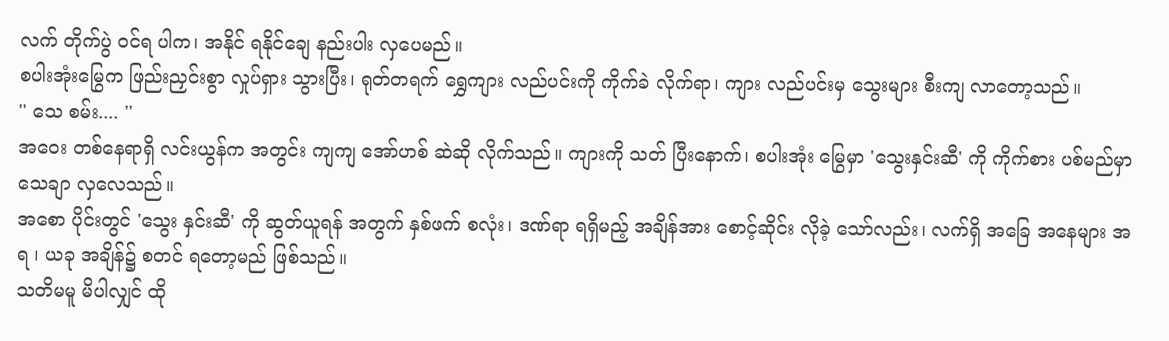လက် တိုက်ပွဲ ဝင်ရ ပါက၊ အနိုင် ရနိုင်ချေ နည်းပါး လှပေမည်။
စပါးအုံးမြွေက ဖြည်းညှင်းစွာ လှုပ်ရှား သွားပြီး၊ ရုတ်တရက် ရွှေကျား လည်ပင်းကို ကိုက်ခဲ လိုက်ရာ၊ ကျား လည်ပင်းမှ သွေးများ စီးကျ လာတော့သည်။
'' သေ စမ်း.... ''
အဝေး တစ်နေရာရှိ လင်းယွန်က အတွင်း ကျကျ အော်ဟစ် ဆဲဆို လိုက်သည်။ ကျားကို သတ် ပြီးနောက်၊ စပါးအုံး မြွေမှာ 'သွေးနှင်းဆီ' ကို ကိုက်စား ပစ်မည်မှာ သေချာ လှလေသည်။
အစော ပိုင်းတွင် 'သွေး နှင်းဆီ' ကို ဆွတ်ယူရန် အတွက် နှစ်ဖက် စလုံး၊ ဒဏ်ရာ ရရှိမည့် အချိန်အား စောင့်ဆိုင်း လိုခဲ့ သော်လည်း၊ လက်ရှိ အခြေ အနေများ အရ ၊ ယခု အချိန်၌ စတင် ရတော့မည် ဖြစ်သည်။
သတိမမူ မိပါလျှင် ထို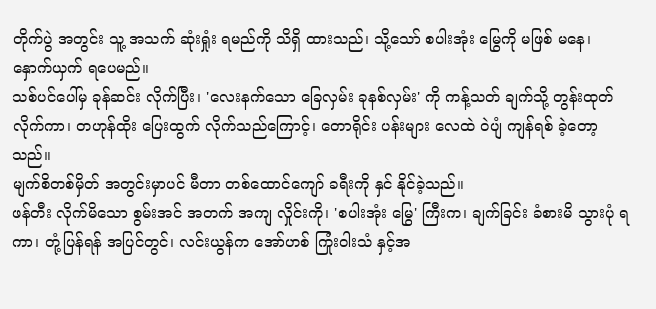တိုက်ပွဲ အတွင်း သူ့ အသက် ဆုံးရှုံး ရမည်ကို သိရှိ ထားသည်၊ သို့သော် စပါးအုံး မြွေကို မဖြစ် မနေ၊ နှောက်ယှက် ရပေမည်။
သစ်ပင်ပေါ်မှ ခုန်ဆင်း လိုက်ပြီး၊ 'လေးနက်သော ခြေလှမ်း ခုနစ်လှမ်း' ကို ကန့်သတ် ချက်သို့ တွန်းထုတ် လိုက်ကာ၊ တဟုန်ထိုး ပြေးထွက် လိုက်သည်ကြောင့်၊ တောရိုင်း ပန်းများ လေထဲ ဝဲပျံ ကျန်ရစ် ခဲ့တော့သည်။
မျက်စိတစ်မှိတ် အတွင်းမှာပင် မီတာ တစ်ထောင်ကျော် ခရီးကို နှင် နိုင်ခဲ့သည်။
ဖန်တီး လိုက်မိသော စွမ်းအင် အတက် အကျ လှိုင်းကို၊ 'စပါးအုံး မြွေ' ကြီးက၊ ချက်ခြင်း ခံစားမိ သွားပုံ ရကာ၊ တုံ့ပြန်ရန် အပြင်တွင်၊ လင်းယွန်က အော်ဟစ် ကြုံးဝါးသံ နှင့်အ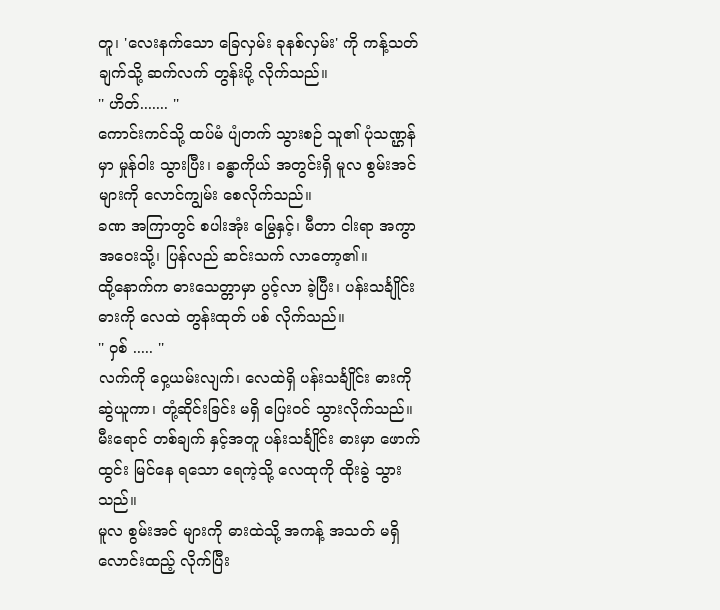တူ၊ 'လေးနက်သော ခြေလှမ်း ခုနစ်လှမ်း' ကို ကန့်သတ် ချက်သို့ ဆက်လက် တွန်းပို့ လိုက်သည်။
'' ဟိတ်....... ''
ကောင်းကင်သို့ ထပ်မံ ပျံတက် သွားစဉ် သူ၏ ပုံသဏ္ဌန်မှာ မှုန်ဝါး သွားပြီး၊ ခန္ဓာကိုယ် အတွင်းရှိ မူလ စွမ်းအင် များကို လောင်ကျွမ်း စေလိုက်သည်။
ခဏ အကြာတွင် စပါးအုံး မြွေနှင့်၊ မီတာ ငါးရာ အကွာ အဝေးသို့၊ ပြန်လည် ဆင်းသက် လာတော့၏။
ထို့နောက်က ဓားသေတ္တာမှာ ပွင့်လာ ခဲ့ပြီး၊ ပန်းသင်္ချိုင်း ဓားကို လေထဲ တွန်းထုတ် ပစ် လိုက်သည်။
'' ဝှစ် ..... ''
လက်ကို ဝှေ့ယမ်းလျက်၊ လေထဲရှိ ပန်းသင်္ချိုင်း ဓားကို ဆွဲယူကာ၊ တုံ့ဆိုင်းခြင်း မရှိ ပြေးဝင် သွားလိုက်သည်။
မီးရောင် တစ်ချက် နှင့်အတူ ပန်းသင်္ချိုင်း ဓားမှာ ဖောက်ထွင်း မြင်နေ ရသော ရေကဲ့သို့ လေထုကို ထိုးခွဲ သွားသည်။
မူလ စွမ်းအင် များကို ဓားထဲသို့ အကန့် အသတ် မရှိ လောင်းထည့် လိုက်ပြီး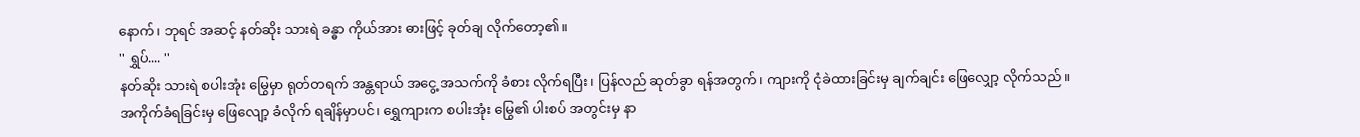နောက်၊ ဘုရင် အဆင့် နတ်ဆိုး သားရဲ ခန္ဓာ ကိုယ်အား ဓားဖြင့် ခုတ်ချ လိုက်တော့၏။
'' ရွှပ်.... ''
နတ်ဆိုး သားရဲ စပါးအုံး မြွေမှာ ရုတ်တရက် အန္တရာယ် အငွေ့ အသက်ကို ခံစား လိုက်ရပြီး၊ ပြန်လည် ဆုတ်ခွာ ရန်အတွက်၊ ကျားကို ငုံခဲထားခြင်းမှ ချက်ချင်း ဖြေလျှော့ လိုက်သည်။
အကိုက်ခံရခြင်းမှ ဖြေလျော့ ခံလိုက် ရချိန်မှာပင်၊ ရွှေကျားက စပါးအုံး မြွေ၏ ပါးစပ် အတွင်းမှ နာ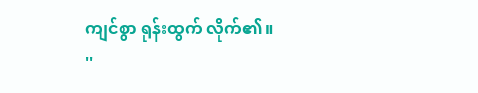ကျင်စွာ ရုန်းထွက် လိုက်၏။
''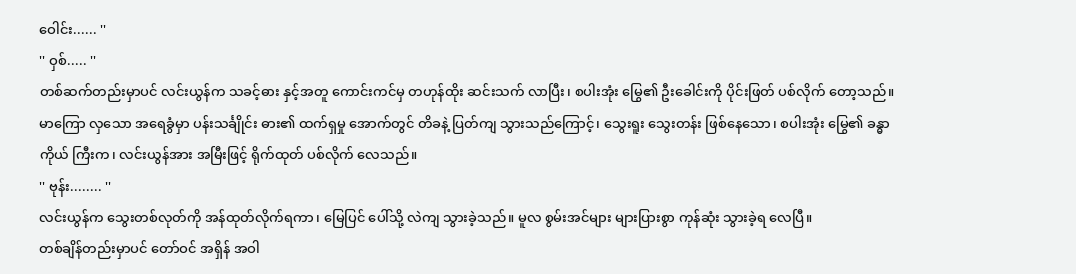ဝေါင်း...... ''
'' ဝှစ်..... ''
တစ်ဆက်တည်းမှာပင် လင်းယွန်က သခင့်ဓား နှင့်အတူ ကောင်းကင်မှ တဟုန်ထိုး ဆင်းသက် လာပြီး၊ စပါးအုံး မြွေ၏ ဦးခေါင်းကို ပိုင်းဖြတ် ပစ်လိုက် တော့သည်။
မာကြော လှသော အရေခွံမှာ ပန်းသင်္ချိုင်း ဓား၏ ထက်ရှမှု အောက်တွင် တိခနဲ့ ပြတ်ကျ သွားသည်ကြောင့်၊ သွေးရူး သွေးတန်း ဖြစ်နေသော၊ စပါးအုံး မြွေ၏ ခန္ဓာကိုယ် ကြီးက၊ လင်းယွန်အား အမြီးဖြင့် ရိုက်ထုတ် ပစ်လိုက် လေသည်။
'' ဗုန်း........ ''
လင်းယွန်က သွေးတစ်လုတ်ကို အန်ထုတ်လိုက်ရကာ၊ မြေပြင် ပေါ်သို့ လဲကျ သွားခဲ့သည်။ မူလ စွမ်းအင်များ များပြားစွာ ကုန်ဆုံး သွားခဲ့ရ လေပြီ။
တစ်ချိန်တည်းမှာပင် တော်ဝင် အရှိန် အဝါ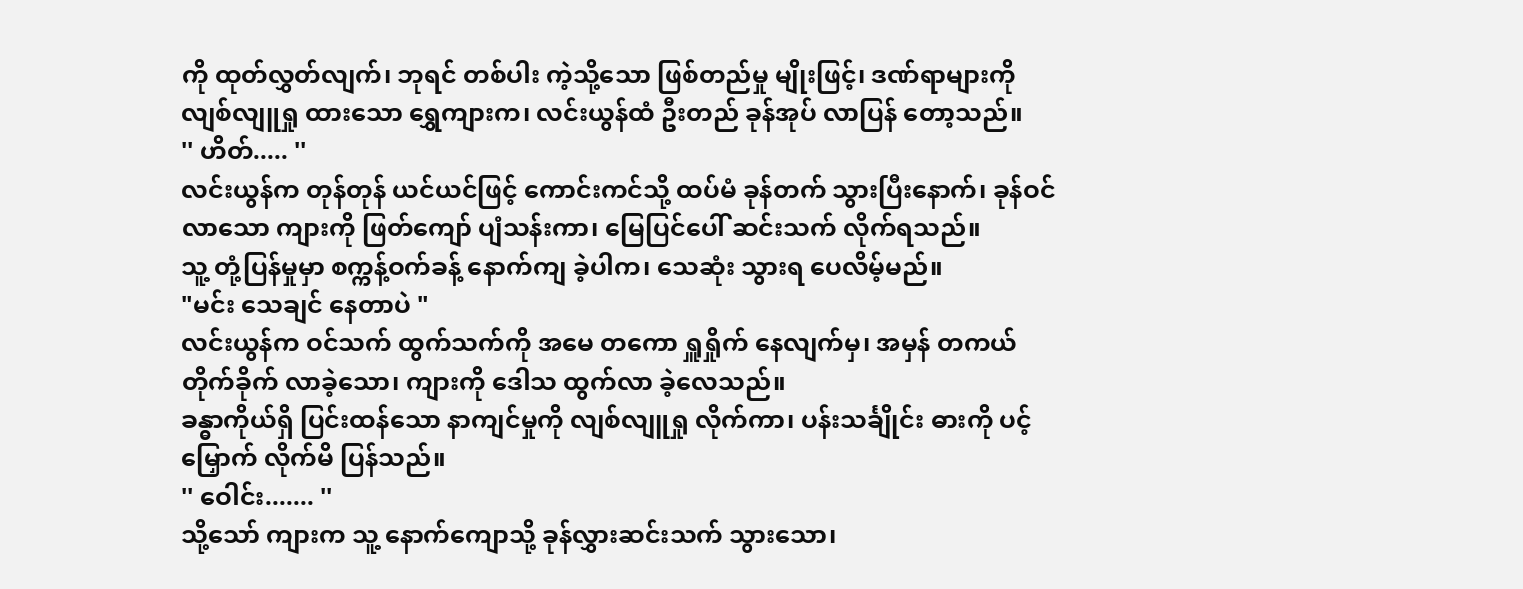ကို ထုတ်လွှတ်လျက်၊ ဘုရင် တစ်ပါး ကဲ့သို့သော ဖြစ်တည်မှု မျိုးဖြင့်၊ ဒဏ်ရာများကို လျစ်လျူရှု ထားသော ရွှေကျားက၊ လင်းယွန်ထံ ဦးတည် ခုန်အုပ် လာပြန် တော့သည်။
'' ဟိတ်..... ''
လင်းယွန်က တုန်တုန် ယင်ယင်ဖြင့် ကောင်းကင်သို့ ထပ်မံ ခုန်တက် သွားပြီးနောက်၊ ခုန်ဝင် လာသော ကျားကို ဖြတ်ကျော် ပျံသန်းကာ၊ မြေပြင်ပေါ် ဆင်းသက် လိုက်ရသည်။
သူ့ တုံ့ပြန်မှုမှာ စက္ကန့်ဝက်ခန့် နောက်ကျ ခဲ့ပါက၊ သေဆုံး သွားရ ပေလိမ့်မည်။
"မင်း သေချင် နေတာပဲ "
လင်းယွန်က ဝင်သက် ထွက်သက်ကို အမေ တကော ရှူရှိုက် နေလျက်မှ၊ အမှန် တကယ် တိုက်ခိုက် လာခဲ့သော၊ ကျားကို ဒေါသ ထွက်လာ ခဲ့လေသည်။
ခန္ဓာကိုယ်ရှိ ပြင်းထန်သော နာကျင်မှုကို လျစ်လျူရှု လိုက်ကာ၊ ပန်းသင်္ချိုင်း ဓားကို ပင့်မြှောက် လိုက်မိ ပြန်သည်။
'' ဝေါင်း....... ''
သို့သော် ကျားက သူ့ နောက်ကျောသို့ ခုန်လွှားဆင်းသက် သွားသော၊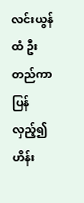လင်းယွန်ထံ ဦးတည်ကာ ပြန်လှည့်၍ ဟိန်း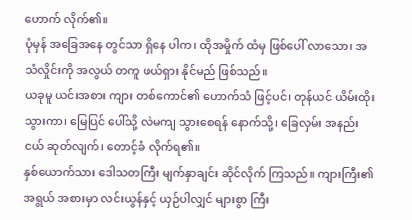ဟောက် လိုက်၏။
ပုံမှန် အခြေအနေ တွင်သာ ရှိနေ ပါက၊ ထိုအမှိုက် ထံမှ ဖြစ်ပေါ် လာသော၊ အသံလှိုင်းကို အလွယ် တကူ ဖယ်ရှား နိုင်မည် ဖြစ်သည်။
ယခုမူ ယင်းအစား ကျား တစ်ကောင်၏ ဟောက်သံ ဖြင့်ပင်၊ တုန်ယင် ယိမ်းထိုး သွားကာ၊ မြေပြင် ပေါ်သို့ လဲမကျ သွားစေရန် နောက်သို့၊ ခြေလှမ်း အနည်းငယ် ဆုတ်လျက်၊ တောင့်ခံ လိုက်ရ၏။
နှစ်ယောက်သား ဒေါသတကြီး မျက်နှာချင်း ဆိုင်လိုက် ကြသည်။ ကျားကြီး၏ အရွယ် အစားမှာ လင်းယွန်နှင့် ယှဉ်ပါလျှင် များစွာ ကြီး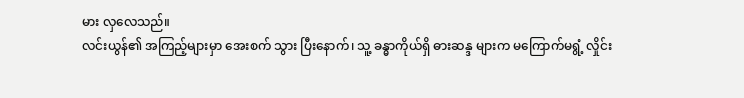မား လှလေသည်။
လင်းယွန်၏ အကြည့်များမှာ အေးစက် သွား ပြီးနောက်၊ သူ့ ခန္ဓာကိုယ်ရှိ ဓားဆန္ဒ များက မကြောက်မရွံ့ လှိုင်း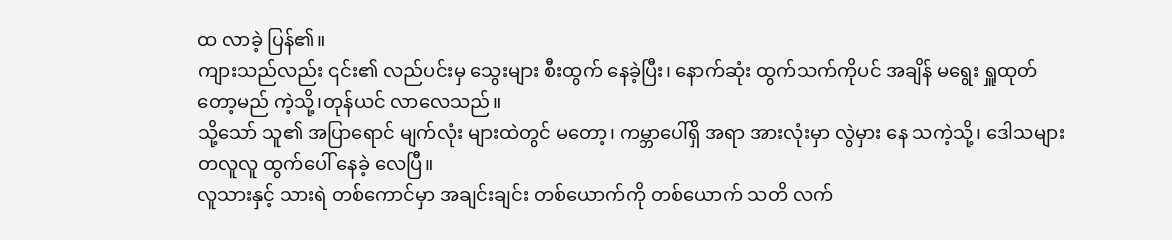ထ လာခဲ့ ပြန်၏။
ကျားသည်လည်း ၎င်း၏ လည်ပင်းမှ သွေးများ စီးထွက် နေခဲ့ပြီး၊ နောက်ဆုံး ထွက်သက်ကိုပင် အချိန် မရွေး ရှူထုတ် တော့မည် ကဲ့သို့၊တုန်ယင် လာလေသည်။
သို့သော် သူ၏ အပြာရောင် မျက်လုံး များထဲတွင် မတော့၊ ကမ္ဘာပေါ်ရှိ အရာ အားလုံးမှာ လွဲမှား နေ သကဲ့သို့၊ ဒေါသများ တလူလူ ထွက်ပေါ် နေခဲ့ လေပြီ။
လူသားနှင့် သားရဲ တစ်ကောင်မှာ အချင်းချင်း တစ်ယောက်ကို တစ်ယောက် သတိ လက်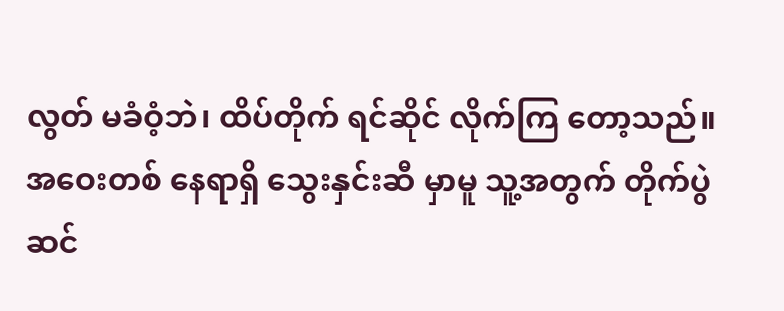လွတ် မခံဝံ့ဘဲ၊ ထိပ်တိုက် ရင်ဆိုင် လိုက်ကြ တော့သည်။
အဝေးတစ် နေရာရှိ သွေးနှင်းဆီ မှာမူ သူ့အတွက် တိုက်ပွဲ ဆင်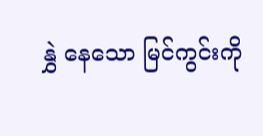နွှဲ နေသော မြင်ကွင်းကို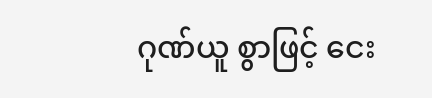ဂုဏ်ယူ စွာဖြင့် ငေး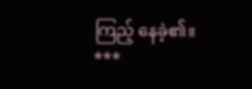ကြည့် နေခဲ့၏။
***